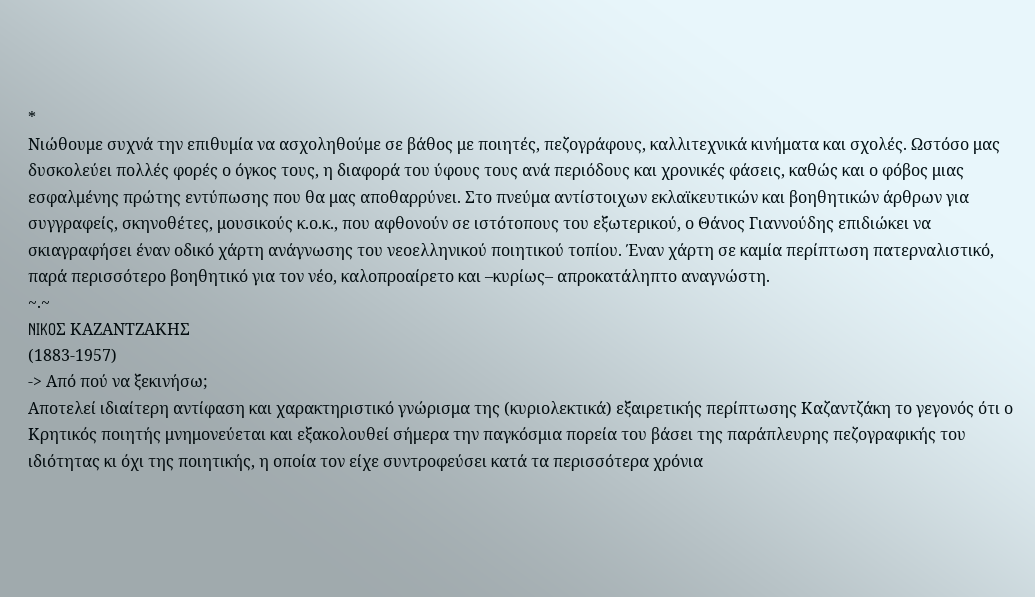*
Νιώθουμε συχνά την επιθυμία να ασχοληθούμε σε βάθος με ποιητές, πεζογράφους, καλλιτεχνικά κινήματα και σχολές. Ωστόσο μας δυσκολεύει πολλές φορές ο όγκος τους, η διαφορά του ύφους τους ανά περιόδους και χρονικές φάσεις, καθώς και ο φόβος μιας εσφαλμένης πρώτης εντύπωσης που θα μας αποθαρρύνει. Στο πνεύμα αντίστοιχων εκλαϊκευτικών και βοηθητικών άρθρων για συγγραφείς, σκηνοθέτες, μουσικούς κ.ο.κ., που αφθονούν σε ιστότοπους του εξωτερικού, ο Θάνος Γιαννούδης επιδιώκει να σκιαγραφήσει έναν οδικό χάρτη ανάγνωσης του νεοελληνικού ποιητικού τοπίου. Έναν χάρτη σε καμία περίπτωση πατερναλιστικό, παρά περισσότερο βοηθητικό για τον νέο, καλοπροαίρετο και –κυρίως– απροκατάληπτο αναγνώστη.
~.~
NIKOΣ ΚΑΖΑΝΤΖΑΚΗΣ
(1883-1957)
-> Από πού να ξεκινήσω;
Αποτελεί ιδιαίτερη αντίφαση και χαρακτηριστικό γνώρισμα της (κυριολεκτικά) εξαιρετικής περίπτωσης Καζαντζάκη το γεγονός ότι ο Κρητικός ποιητής μνημονεύεται και εξακολουθεί σήμερα την παγκόσμια πορεία του βάσει της παράπλευρης πεζογραφικής του ιδιότητας κι όχι της ποιητικής, η οποία τον είχε συντροφεύσει κατά τα περισσότερα χρόνια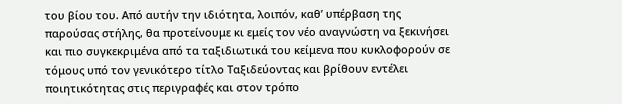του βίου του. Από αυτήν την ιδιότητα, λοιπόν, καθ’ υπέρβαση της παρούσας στήλης, θα προτείνουμε κι εμείς τον νέο αναγνώστη να ξεκινήσει και πιο συγκεκριμένα από τα ταξιδιωτικά του κείμενα που κυκλοφορούν σε τόμους υπό τον γενικότερο τίτλο Ταξιδεύοντας και βρίθουν εντέλει ποιητικότητας στις περιγραφές και στον τρόπο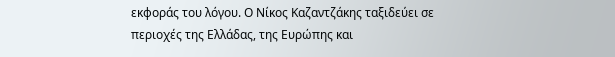εκφοράς του λόγου. Ο Νίκος Καζαντζάκης ταξιδεύει σε περιοχές της Ελλάδας, της Ευρώπης και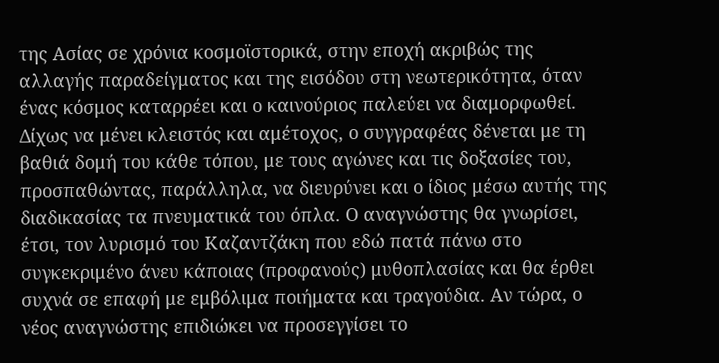της Ασίας σε χρόνια κοσμοϊστορικά, στην εποχή ακριβώς της αλλαγής παραδείγματος και της εισόδου στη νεωτερικότητα, όταν ένας κόσμος καταρρέει και ο καινούριος παλεύει να διαμορφωθεί. Δίχως να μένει κλειστός και αμέτοχος, ο συγγραφέας δένεται με τη βαθιά δομή του κάθε τόπου, με τους αγώνες και τις δοξασίες του, προσπαθώντας, παράλληλα, να διευρύνει και ο ίδιος μέσω αυτής της διαδικασίας τα πνευματικά του όπλα. Ο αναγνώστης θα γνωρίσει, έτσι, τον λυρισμό του Καζαντζάκη που εδώ πατά πάνω στο συγκεκριμένο άνευ κάποιας (προφανούς) μυθοπλασίας και θα έρθει συχνά σε επαφή με εμβόλιμα ποιήματα και τραγούδια. Αν τώρα, ο νέος αναγνώστης επιδιώκει να προσεγγίσει το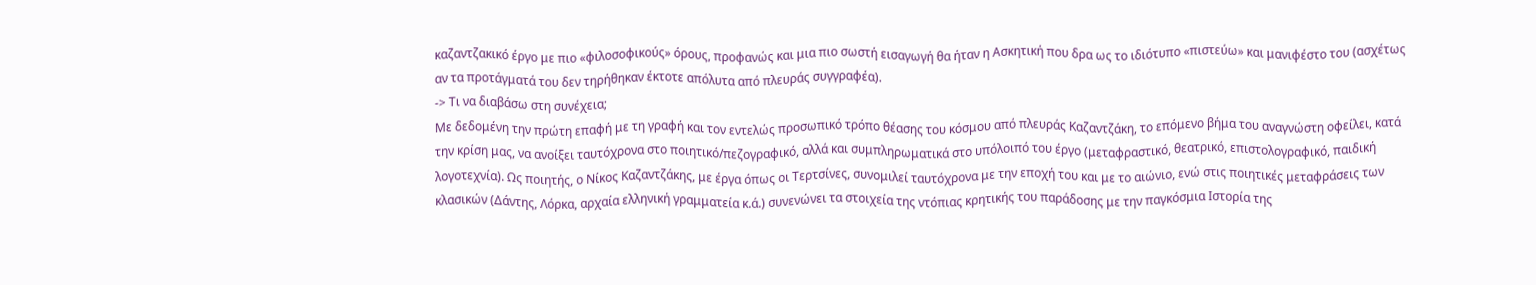καζαντζακικό έργο με πιο «φιλοσοφικούς» όρους, προφανώς και μια πιο σωστή εισαγωγή θα ήταν η Ασκητική που δρα ως το ιδιότυπο «πιστεύω» και μανιφέστο του (ασχέτως αν τα προτάγματά του δεν τηρήθηκαν έκτοτε απόλυτα από πλευράς συγγραφέα).
-> Τι να διαβάσω στη συνέχεια;
Με δεδομένη την πρώτη επαφή με τη γραφή και τον εντελώς προσωπικό τρόπο θέασης του κόσμου από πλευράς Καζαντζάκη, το επόμενο βήμα του αναγνώστη οφείλει, κατά την κρίση μας, να ανοίξει ταυτόχρονα στο ποιητικό/πεζογραφικό, αλλά και συμπληρωματικά στο υπόλοιπό του έργο (μεταφραστικό, θεατρικό, επιστολογραφικό, παιδική λογοτεχνία). Ως ποιητής, ο Νίκος Καζαντζάκης, με έργα όπως οι Τερτσίνες, συνομιλεί ταυτόχρονα με την εποχή του και με το αιώνιο, ενώ στις ποιητικές μεταφράσεις των κλασικών (Δάντης, Λόρκα, αρχαία ελληνική γραμματεία κ.ά.) συνενώνει τα στοιχεία της ντόπιας κρητικής του παράδοσης με την παγκόσμια Ιστορία της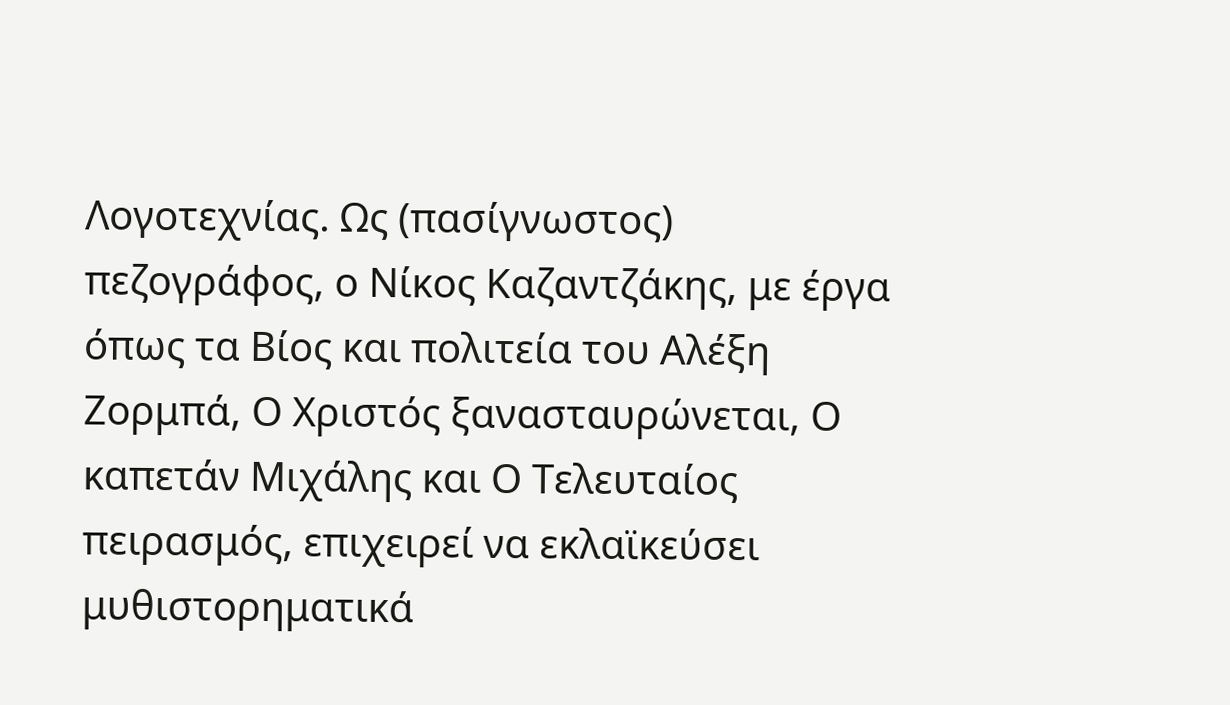Λογοτεχνίας. Ως (πασίγνωστος) πεζογράφος, ο Νίκος Καζαντζάκης, με έργα όπως τα Βίος και πολιτεία του Αλέξη Ζορμπά, Ο Χριστός ξανασταυρώνεται, Ο καπετάν Μιχάλης και Ο Τελευταίος πειρασμός, επιχειρεί να εκλαϊκεύσει μυθιστορηματικά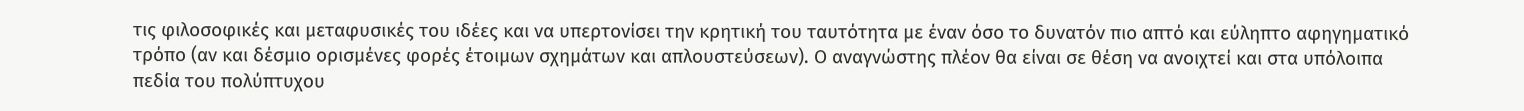τις φιλοσοφικές και μεταφυσικές του ιδέες και να υπερτονίσει την κρητική του ταυτότητα με έναν όσο το δυνατόν πιο απτό και εύληπτο αφηγηματικό τρόπο (αν και δέσμιο ορισμένες φορές έτοιμων σχημάτων και απλουστεύσεων). Ο αναγνώστης πλέον θα είναι σε θέση να ανοιχτεί και στα υπόλοιπα πεδία του πολύπτυχου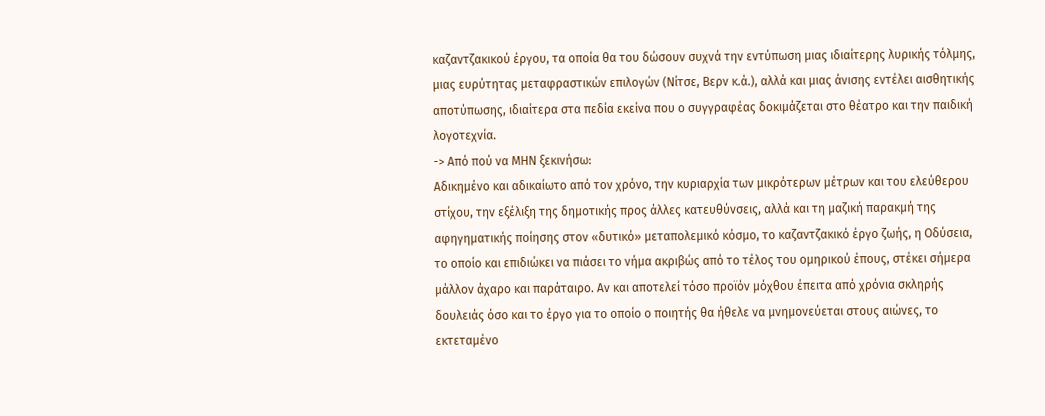καζαντζακικού έργου, τα οποία θα του δώσουν συχνά την εντύπωση μιας ιδιαίτερης λυρικής τόλμης, μιας ευρύτητας μεταφραστικών επιλογών (Νίτσε, Βερν κ.ά.), αλλά και μιας άνισης εντέλει αισθητικής αποτύπωσης, ιδιαίτερα στα πεδία εκείνα που ο συγγραφέας δοκιμάζεται στο θέατρο και την παιδική λογοτεχνία.
-> Από πού να ΜΗΝ ξεκινήσω:
Αδικημένο και αδικαίωτο από τον χρόνο, την κυριαρχία των μικρότερων μέτρων και του ελεύθερου στίχου, την εξέλιξη της δημοτικής προς άλλες κατευθύνσεις, αλλά και τη μαζική παρακμή της αφηγηματικής ποίησης στον «δυτικό» μεταπολεμικό κόσμο, το καζαντζακικό έργο ζωής, η Οδύσεια, το οποίο και επιδιώκει να πιάσει το νήμα ακριβώς από το τέλος του ομηρικού έπους, στέκει σήμερα μάλλον άχαρο και παράταιρο. Αν και αποτελεί τόσο προϊόν μόχθου έπειτα από χρόνια σκληρής δουλειάς όσο και το έργο για το οποίο ο ποιητής θα ήθελε να μνημονεύεται στους αιώνες, το εκτεταμένο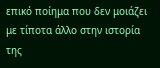επικό ποίημα που δεν μοιάζει με τίποτα άλλο στην ιστορία της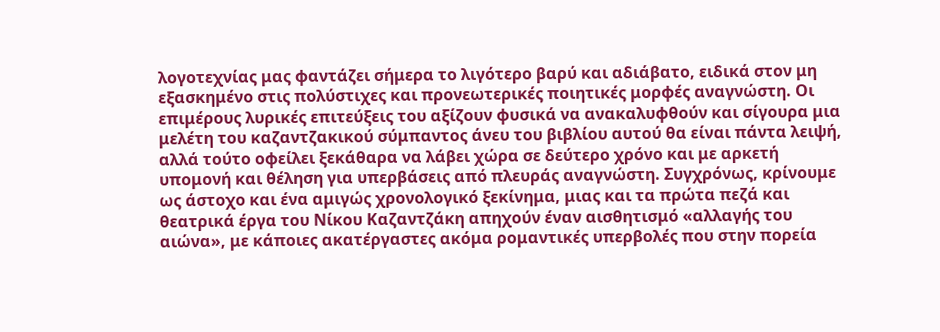λογοτεχνίας μας φαντάζει σήμερα το λιγότερο βαρύ και αδιάβατο, ειδικά στον μη εξασκημένο στις πολύστιχες και προνεωτερικές ποιητικές μορφές αναγνώστη. Οι επιμέρους λυρικές επιτεύξεις του αξίζουν φυσικά να ανακαλυφθούν και σίγουρα μια μελέτη του καζαντζακικού σύμπαντος άνευ του βιβλίου αυτού θα είναι πάντα λειψή, αλλά τούτο οφείλει ξεκάθαρα να λάβει χώρα σε δεύτερο χρόνο και με αρκετή υπομονή και θέληση για υπερβάσεις από πλευράς αναγνώστη. Συγχρόνως, κρίνουμε ως άστοχο και ένα αμιγώς χρονολογικό ξεκίνημα, μιας και τα πρώτα πεζά και θεατρικά έργα του Νίκου Καζαντζάκη απηχούν έναν αισθητισμό «αλλαγής του αιώνα», με κάποιες ακατέργαστες ακόμα ρομαντικές υπερβολές που στην πορεία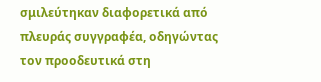σμιλεύτηκαν διαφορετικά από πλευράς συγγραφέα, οδηγώντας τον προοδευτικά στη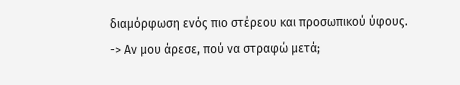διαμόρφωση ενός πιο στέρεου και προσωπικού ύφους.
-> Αν μου άρεσε, πού να στραφώ μετά;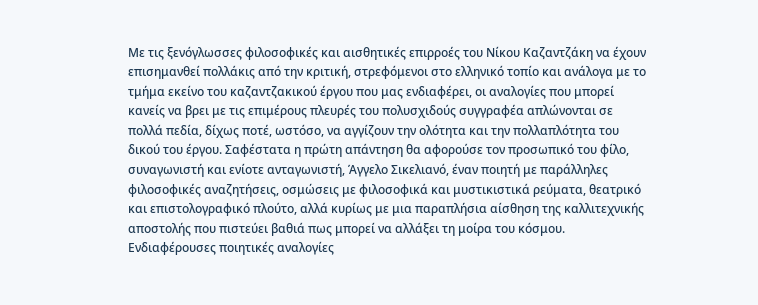Με τις ξενόγλωσσες φιλοσοφικές και αισθητικές επιρροές του Νίκου Καζαντζάκη να έχουν επισημανθεί πολλάκις από την κριτική, στρεφόμενοι στο ελληνικό τοπίο και ανάλογα με το τμήμα εκείνο του καζαντζακικού έργου που μας ενδιαφέρει, οι αναλογίες που μπορεί κανείς να βρει με τις επιμέρους πλευρές του πολυσχιδούς συγγραφέα απλώνονται σε πολλά πεδία, δίχως ποτέ, ωστόσο, να αγγίζουν την ολότητα και την πολλαπλότητα του δικού του έργου. Σαφέστατα η πρώτη απάντηση θα αφορούσε τον προσωπικό του φίλο, συναγωνιστή και ενίοτε ανταγωνιστή, Άγγελο Σικελιανό, έναν ποιητή με παράλληλες φιλοσοφικές αναζητήσεις, οσμώσεις με φιλοσοφικά και μυστικιστικά ρεύματα, θεατρικό και επιστολογραφικό πλούτο, αλλά κυρίως με μια παραπλήσια αίσθηση της καλλιτεχνικής αποστολής που πιστεύει βαθιά πως μπορεί να αλλάξει τη μοίρα του κόσμου. Ενδιαφέρουσες ποιητικές αναλογίες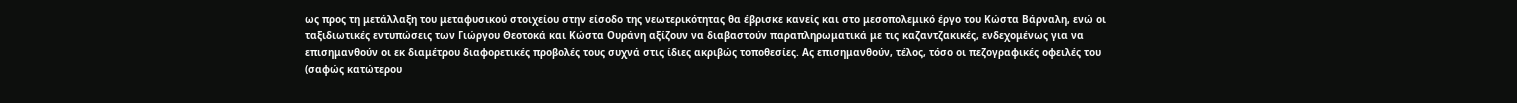ως προς τη μετάλλαξη του μεταφυσικού στοιχείου στην είσοδο της νεωτερικότητας θα έβρισκε κανείς και στο μεσοπολεμικό έργο του Κώστα Βάρναλη, ενώ οι ταξιδιωτικές εντυπώσεις των Γιώργου Θεοτοκά και Κώστα Ουράνη αξίζουν να διαβαστούν παραπληρωματικά με τις καζαντζακικές, ενδεχομένως για να επισημανθούν οι εκ διαμέτρου διαφορετικές προβολές τους συχνά στις ίδιες ακριβώς τοποθεσίες. Ας επισημανθούν, τέλος, τόσο οι πεζογραφικές οφειλές του (σαφώς κατώτερου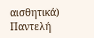αισθητικά) Παντελή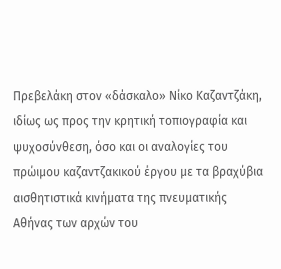Πρεβελάκη στον «δάσκαλο» Νίκο Καζαντζάκη, ιδίως ως προς την κρητική τοπιογραφία και ψυχοσύνθεση, όσο και οι αναλογίες του πρώιμου καζαντζακικού έργου με τα βραχύβια αισθητιστικά κινήματα της πνευματικής Αθήνας των αρχών του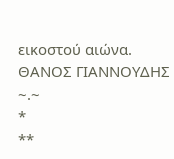εικοστού αιώνα.
ΘΑΝΟΣ ΓΙΑΝΝΟΥΔΗΣ
~.~
*
**